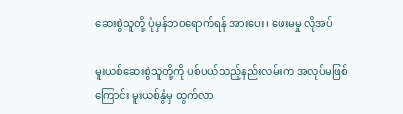ဆေးစွဲသူတို့ ပုံမှန်ဘဝရောက်ရန် အားပေး၊ ဖေးမမှု လိုအပ်

မူးယစ်ဆေးစွဲသူတို့ကို ပစ်ပယ်သည့်နည်းလမ်းက အလုပ်မဖြစ်ကြောင်း မူးယစ်နွံမှ ထွက်လာ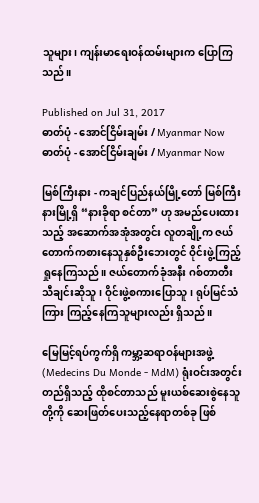သူများ၊ ကျန်းမာရေးဝန်ထမ်းများက ပြောကြသည်။

Published on Jul 31, 2017
ဓာတ်ပုံ - အောင်ငြိမ်းချမ်း / Myanmar Now
ဓာတ်ပုံ - အောင်ငြိမ်းချမ်း / Myanmar Now

မြစ်ကြီးနား - ကချင်ပြည်နယ်မြို့တော် မြစ်ကြီးနားမြို့ရှိ “နားခိုရာ စင်တာ” ဟု အမည်ပေးထားသည့် အဆောက်အအုံအတွင်း လူတချို့က ဇယ်တောက်ကစားနေသူနှစ်ဦးဘေးတွင် ဝိုင်းဖွဲ့ကြည့်ရှုနေကြသည်။ ဇယ်တောက်ခုံအနီး ဂစ်တာတီးသီချင်းဆိုသူ၊ ဝိုင်းဖွဲ့စကားပြောသူ၊ ရုပ်မြင်သံကြား ကြည့်နေကြသူများလည်း ရှိသည်။

မြေမြင့်ရပ်ကွက်ရှိ ကမ္ဘာ့ဆရာဝန်များအဖွဲ့ (Medecins Du Monde - MdM) ရုံးဝင်းအတွင်း တည်ရှိသည့် ထိုစင်တာသည် မူးယစ်ဆေးစွဲနေသူတို့ကို ဆေးဖြတ်ပေးသည့်နေရာတစ်ခု ဖြစ်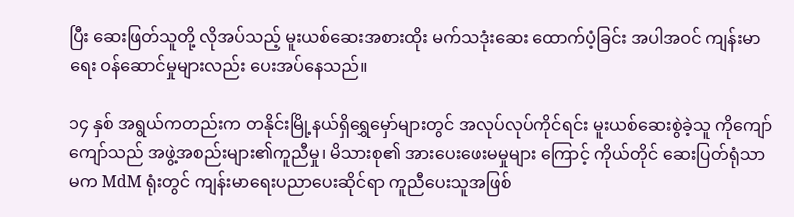ပြီး ဆေးဖြတ်သူတို့ လိုအပ်သည့် မူးယစ်ဆေးအစားထိုး မက်သဒုံးဆေး ထောက်ပံ့ခြင်း အပါအဝင် ကျန်းမာရေး ဝန်ဆောင်မှုများလည်း ပေးအပ်နေသည်။

၁၄ နှစ် အရွယ်ကတည်းက တနိုင်းမြို့နယ်ရှိရွှေမှော်များတွင် အလုပ်လုပ်ကိုင်ရင်း မူးယစ်ဆေးစွဲခဲ့သူ ကိုကျော်ကျော်သည် အဖွဲ့အစည်းများ၏ကူညီမှု၊ မိသားစု၏ အားပေးဖေးမမှုများ ကြောင့် ကိုယ်တိုင် ဆေးပြတ်ရုံသာမက MdM ရုံးတွင် ကျန်းမာရေးပညာပေးဆိုင်ရာ ကူညီပေးသူအဖြစ်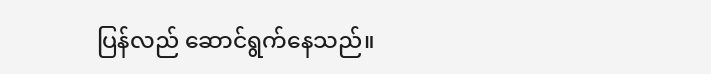ပြန်လည် ဆောင်ရွက်နေသည်။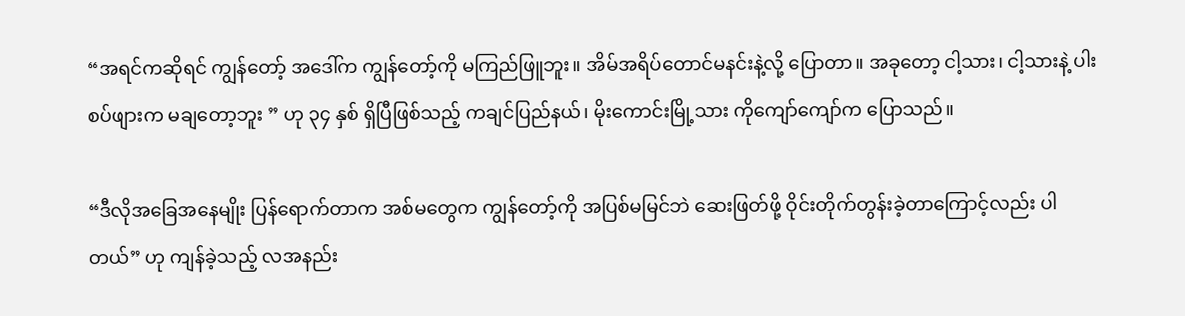“အရင်ကဆိုရင် ကျွန်တော့် အဒေါ်က ကျွန်တော့်ကို မကြည်ဖြူဘူး။ အိမ်အရိပ်တောင်မနင်းနဲ့လို့ ပြောတာ။ အခုတော့ ငါ့သား၊ ငါ့သားနဲ့ ပါးစပ်ဖျားက မချတော့ဘူး ” ဟု ၃၄ နှစ် ရှိပြီဖြစ်သည့် ကချင်ပြည်နယ်၊ မိုးကောင်းမြို့သား ကိုကျော်ကျော်က ပြောသည်။

“ဒီလိုအခြေအနေမျိုး ပြန်ရောက်တာက အစ်မတွေက ကျွန်တော့်ကို အပြစ်မမြင်ဘဲ ဆေးဖြတ်ဖို့ ဝိုင်းတိုက်တွန်းခဲ့တာကြောင့်လည်း ပါတယ်” ဟု ကျန်ခဲ့သည့် လအနည်း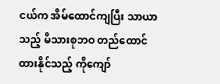ငယ်က အိမ်ထောင်ကျပြီး သာယာသည့် မိသားစုဘဝ တည်ထောင်ထားနိုင်သည့် ကိုကျော်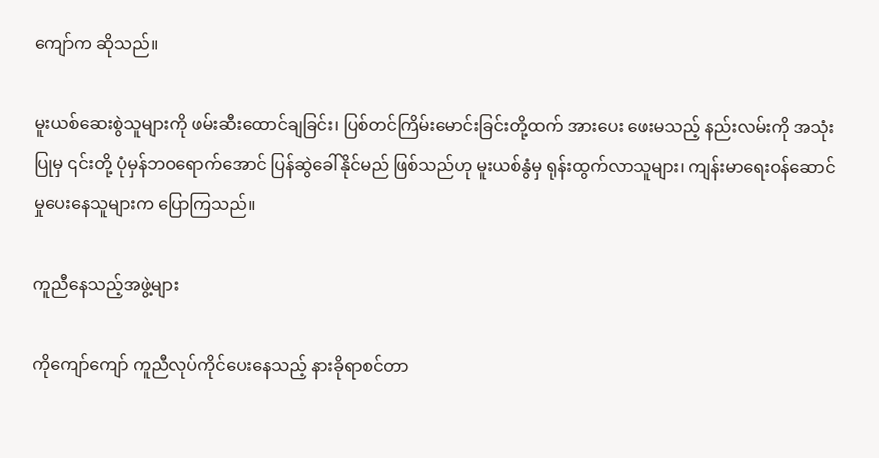ကျော်က ဆိုသည်။

မူးယစ်ဆေးစွဲသူများကို ဖမ်းဆီးထောင်ချခြင်း၊ ပြစ်တင်ကြိမ်းမောင်းခြင်းတို့ထက် အားပေး ဖေးမသည့် နည်းလမ်းကို အသုံးပြုမှ ၎င်းတို့ ပုံမှန်ဘဝရောက်အောင် ပြန်ဆွဲခေါ်နိုင်မည် ဖြစ်သည်ဟု မူးယစ်နွံမှ ရုန်းထွက်လာသူများ၊ ကျန်းမာရေးဝန်ဆောင်မှုပေးနေသူများက ပြောကြသည်။

ကူညီနေသည့်အဖွဲ့များ

ကိုကျော်ကျော် ကူညီလုပ်ကိုင်ပေးနေသည့် နားခိုရာစင်တာ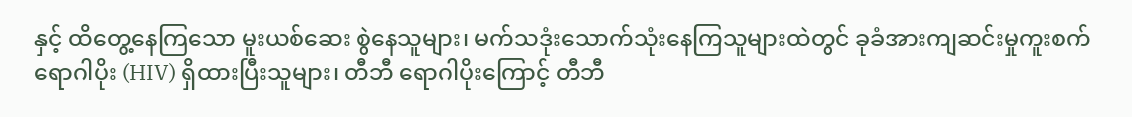နှင့် ထိတွေ့နေကြသော မူးယစ်ဆေး စွဲနေသူများ၊ မက်သဒုံးသောက်သုံးနေကြသူများထဲတွင် ခုခံအားကျဆင်းမှုကူးစက်ရောဂါပိုး (HIV) ရှိထားပြီးသူများ၊ တီဘီ ရောဂါပိုးကြောင့် တီဘီ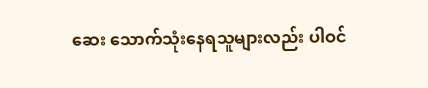ဆေး သောက်သုံးနေရသူများလည်း ပါဝင်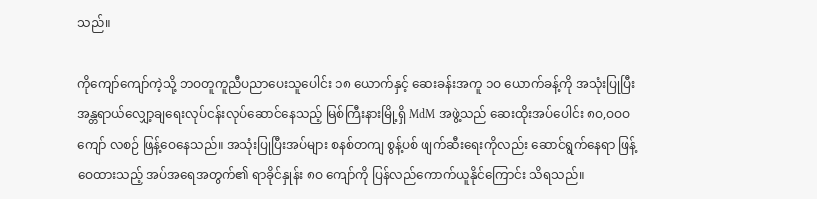သည်။

ကိုကျော်ကျော်ကဲ့သို့ ဘဝတူကူညီပညာပေးသူပေါင်း ၁၈ ယောက်နှင့် ဆေးခန်းအကူ ၁ဝ ယောက်ခန့်ကို အသုံးပြုပြီး အန္တရာယ်လျှော့ချရေးလုပ်ငန်းလုပ်ဆောင်နေသည့် မြစ်ကြီးနားမြို့ရှိ MdM အဖွဲ့သည် ဆေးထိုးအပ်ပေါင်း ၈ဝ,ဝဝဝ ကျော် လစဉ် ဖြန့်ဝေနေသည်။ အသုံးပြုပြီးအပ်များ စနစ်တကျ စွန့်ပစ် ဖျက်ဆီးရေးကိုလည်း ဆောင်ရွက်နေရာ ဖြန့်ဝေထားသည့် အပ်အရေအတွက်၏ ရာခိုင်နှုန်း ၈ဝ ကျော်ကို ပြန်လည်ကောက်ယူနိုင်ကြောင်း သိရသည်။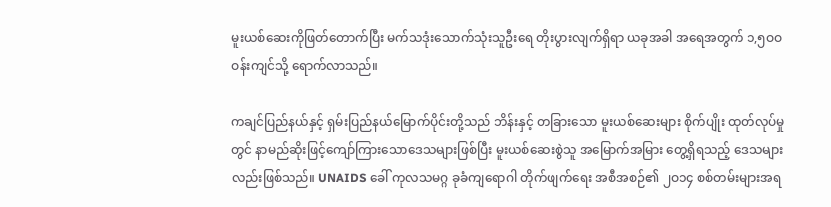မူးယစ်ဆေးကိုဖြတ်တောက်ပြီး မက်သဒုံးသောက်သုံးသူဦးရေ တိုးပွားလျက်ရှိရာ ယခုအခါ အရေအတွက် ၁,၅ဝဝ ဝန်းကျင်သို့ ရောက်လာသည်။

ကချင်ပြည်နယ်နှင့် ရှမ်းပြည်နယ်မြောက်ပိုင်းတို့သည် ဘိန်းနှင့် တခြားသော မူးယစ်ဆေးများ စိုက်ပျိုး ထုတ်လုပ်မှုတွင် နာမည်ဆိုးဖြင့်ကျော်ကြားသောဒေသများဖြစ်ပြီး မူးယစ်ဆေးစွဲသူ အမြောက်အမြား တွေ့ရှိရသည့် ဒေသများလည်းဖြစ်သည်။ UNAIDS ခေါ် ကုလသမဂ္ဂ ခုခံကျရောဂါ တိုက်ဖျက်ရေး အစီအစဉ်၏ ၂ဝ၁၄ စစ်တမ်းများအရ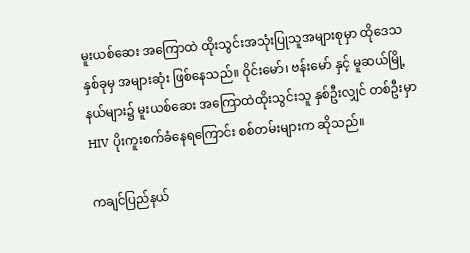မူးယစ်ဆေး အကြောထဲ ထိုးသွင်းအသုံးပြုသူအများစုမှာ ထိုဒေသနှစ်ခုမှ အများဆုံး ဖြစ်နေသည်။ ဝိုင်းမော်၊ ဗန်းမော် နှင့် မူဆယ်မြို့နယ်များ၌ မူးယစ်ဆေး အကြောထဲထိုးသွင်းသူ နှစ်ဦးလျှင် တစ်ဦးမှာ HIV ပိုးကူးစက်ခံနေရကြောင်း စစ်တမ်းများက ဆိုသည်။

ကချင်ပြည်နယ်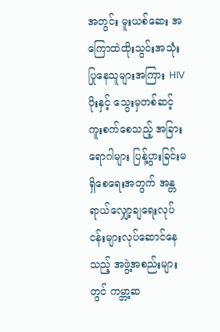အတွင်း မူးယစ်ဆေး အကြောထဲထိုးသွင်းအသုံးပြုနေသူများအကြား HIV ပိုးနှင့် သွေးမှတစ်ဆင့်ကူးစက်စေသည့် အခြား ရောဂါများ ပြန့်ပွားခြင်းမရှိစေရေးအတွက် အန္တရာယ်လျှော့ချရေးလုပ်ငန်းများလုပ်ဆောင်နေသည့် အဖွဲ့အစည်းများတွင် ကမ္ဘာ့ဆ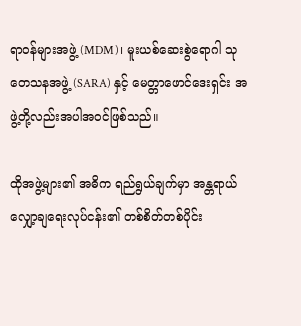ရာဝန်များအဖွဲ့ (MDM)၊ မူးယစ်ဆေးစွဲရောဂါ သုတေသနအဖွဲ့ (SARA) နှင့် မေတ္တာဖောင်ဒေးရှင်း အဖွဲ့တို့လည်းအပါအဝင်ဖြစ်သည်။

ထိုအဖွဲ့များ၏ အဓိက ရည်ရွယ်ချက်မှာ အန္တရာယ်လျှော့ချရေးလုပ်ငန်း၏ တစ်စိတ်တစ်ပိုင်း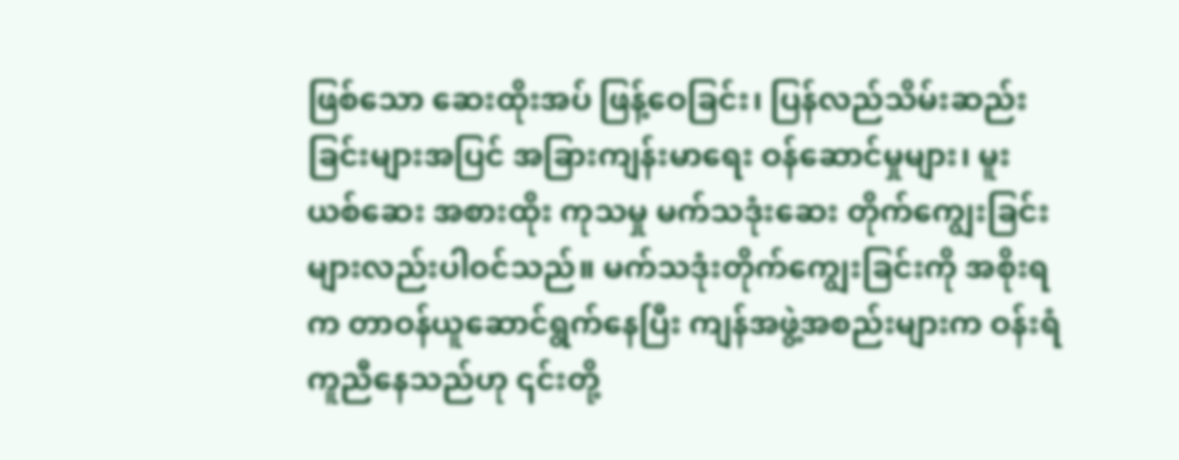ဖြစ်သော ဆေးထိုးအပ် ဖြန့်ဝေခြင်း၊ ပြန်လည်သိမ်းဆည်းခြင်းများအပြင် အခြားကျန်းမာရေး ဝန်ဆောင်မှုများ၊ မူးယစ်ဆေး အစားထိုး ကုသမှု မက်သဒုံးဆေး တိုက်ကျွေးခြင်းများလည်းပါဝင်သည်။ မက်သဒုံးတိုက်ကျွေးခြင်းကို အစိုးရက တာဝန်ယူဆောင်ရွက်နေပြီး ကျန်အဖွဲ့အစည်းများက ဝန်းရံကူညီနေသည်ဟု ၎င်းတို့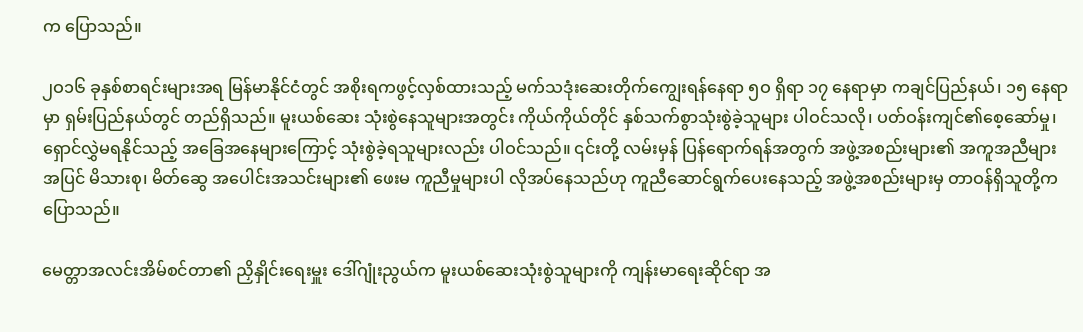က ပြောသည်။

၂ဝ၁၆ ခုနှစ်စာရင်းများအရ မြန်မာနိုင်ငံတွင် အစိုးရကဖွင့်လှစ်ထားသည့် မက်သဒုံးဆေးတိုက်ကျွေးရန်နေရာ ၅ဝ ရှိရာ ၁၇ နေရာမှာ ကချင်ပြည်နယ်၊ ၁၅ နေရာမှာ ရှမ်းပြည်နယ်တွင် တည်ရှိသည်။ မူးယစ်ဆေး သုံးစွဲနေသူများအတွင်း ကိုယ်ကိုယ်တိုင် နှစ်သက်စွာသုံးစွဲခဲ့သူများ ပါဝင်သလို၊ ပတ်ဝန်းကျင်၏စေ့ဆော်မှု၊ ရှောင်လွှဲမရနိုင်သည့် အခြေအနေများကြောင့် သုံးစွဲခဲ့ရသူများလည်း ပါဝင်သည်။ ၎င်းတို့ လမ်းမှန် ပြန်ရောက်ရန်အတွက် အဖွဲ့အစည်းများ၏ အကူအညီများအပြင် မိသားစု၊ မိတ်ဆွေ အပေါင်းအသင်းများ၏ ဖေးမ ကူညီမှုများပါ လိုအပ်နေသည်ဟု ကူညီဆောင်ရွက်ပေးနေသည့် အဖွဲ့အစည်းများမှ တာဝန်ရှိသူတို့က ပြောသည်။

မေတ္တာအလင်းအိမ်စင်တာ၏ ညှိနှိုင်းရေးမှူး ဒေါ်ဂျုံးညွယ်က မူးယစ်ဆေးသုံးစွဲသူများကို ကျန်းမာရေးဆိုင်ရာ အ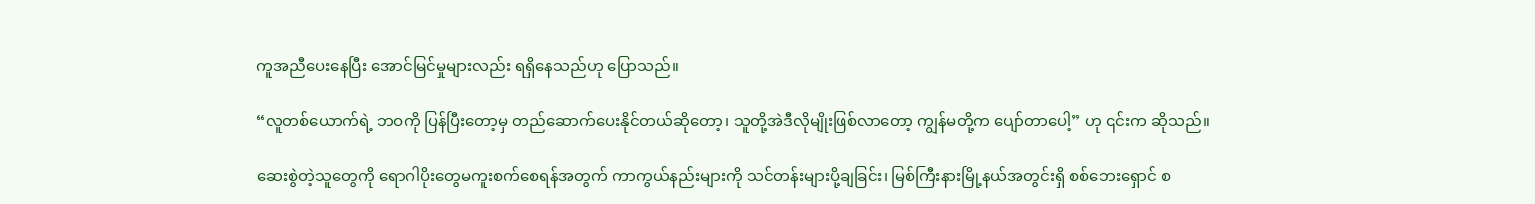ကူအညီပေးနေပြီး အောင်မြင်မှုများလည်း ရရှိနေသည်ဟု ပြောသည်။

“လူတစ်ယောက်ရဲ့ ဘဝကို ပြန်ပြီးတော့မှ တည်ဆောက်ပေးနိုင်တယ်ဆိုတော့၊ သူတို့အဲဒီလိုမျိုးဖြစ်လာတော့ ကျွန်မတို့က ပျော်တာပေါ့” ဟု ၎င်းက ဆိုသည်။

ဆေးစွဲတဲ့သူတွေကို ရောဂါပိုးတွေမကူးစက်စေရန်အတွက် ကာကွယ်နည်းများကို သင်တန်းများပို့ချခြင်း၊ မြစ်ကြီးနားမြို့နယ်အတွင်းရှိ စစ်ဘေးရှောင် စ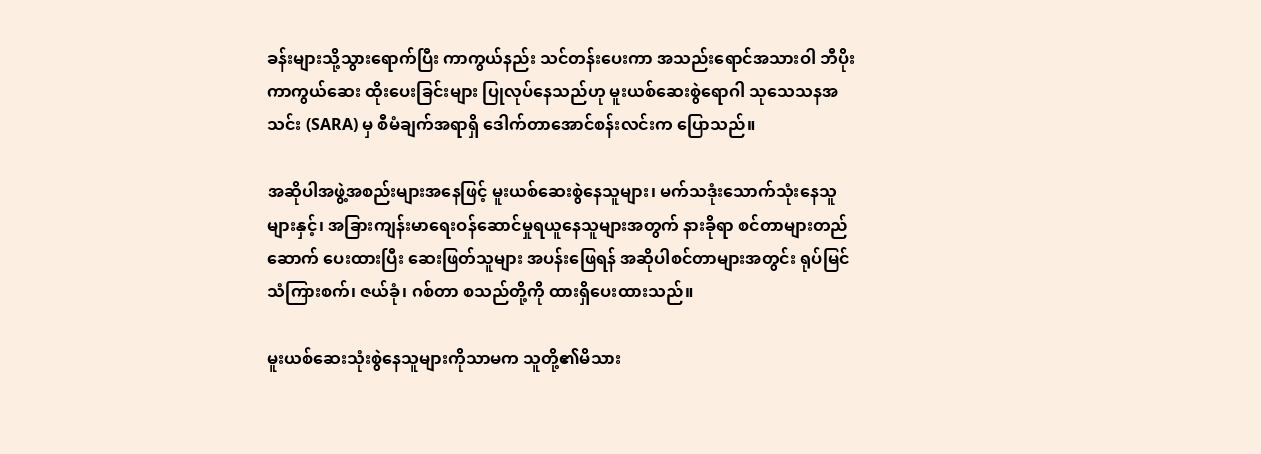ခန်းများသို့သွားရောက်ပြီး ကာကွယ်နည်း သင်တန်းပေးကာ အသည်းရောင်အသားဝါ ဘီပိုး ကာကွယ်ဆေး ထိုးပေးခြင်းများ ပြုလုပ်နေသည်ဟု မူးယစ်ဆေးစွဲရောဂါ သုသေသနအသင်း (SARA) မှ စီမံချက်အရာရှိ ဒေါက်တာအောင်စန်းလင်းက ပြောသည်။

အဆိုပါအဖွဲ့အစည်းများအနေဖြင့် မူးယစ်ဆေးစွဲနေသူများ၊ မက်သဒုံးသောက်သုံးနေသူများနှင့်၊ အခြားကျန်းမာရေးဝန်ဆောင်မှုရယူနေသူများအတွက် နားခိုရာ စင်တာများတည်ဆောက် ပေးထားပြီး ဆေးဖြတ်သူများ အပန်းဖြေရန် အဆိုပါစင်တာများအတွင်း ရုပ်မြင်သံကြားစက်၊ ဇယ်ခုံ၊ ဂစ်တာ စသည်တို့ကို ထားရှိပေးထားသည်။

မူးယစ်ဆေးသုံးစွဲနေသူများကိုသာမက သူတို့၏မိသား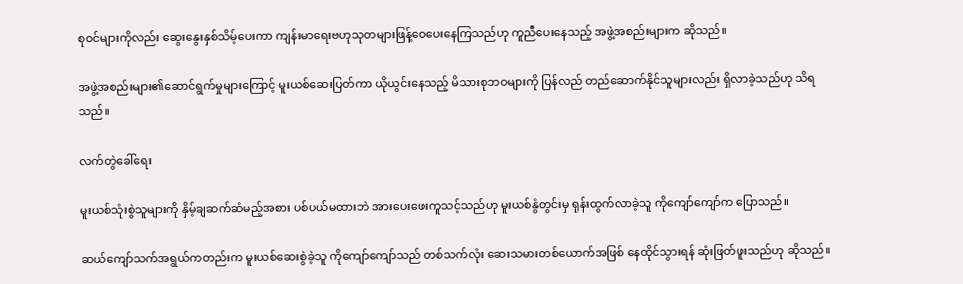စုဝင်များကိုလည်း ဆွေးနွေးနှစ်သိမ့်ပေးကာ ကျန်းမာရေးဗဟုသုတများဖြန့်ဝေပေးနေကြသည်ဟု ကူညီပေးနေသည့် အဖွဲ့အစည်းများက ဆိုသည်။

အဖွဲ့အစည်းများ၏ဆောင်ရွက်မှုများကြောင့် မူးယစ်ဆေးပြတ်ကာ ယိုယွင်းနေသည့် မိသားစုဘဝများကို ပြန်လည် တည်ဆောက်နိုင်သူများလည်း ရှိလာခဲ့သည်ဟု သိရသည်။

လက်တွဲခေါ်ရေး

မူးယစ်သုံးစွဲသူများကို နှိမ့်ချဆက်ဆံမည့်အစား ပစ်ပယ်မထားဘဲ အားပေးဖေးကူသင့်သည်ဟု မူးယစ်နွံတွင်းမှ ရုန်းထွက်လာခဲ့သူ ကိုကျော်ကျော်က ပြောသည်။

ဆယ်ကျော်သက်အရွယ်ကတည်းက မူးယစ်ဆေးစွဲခဲ့သူ ကိုကျော်ကျော်သည် တစ်သက်လုံး ဆေးသမားတစ်ယောက်အဖြစ် နေထိုင်သွားရန် ဆုံးဖြတ်ဖူးသည်ဟု ဆိုသည်။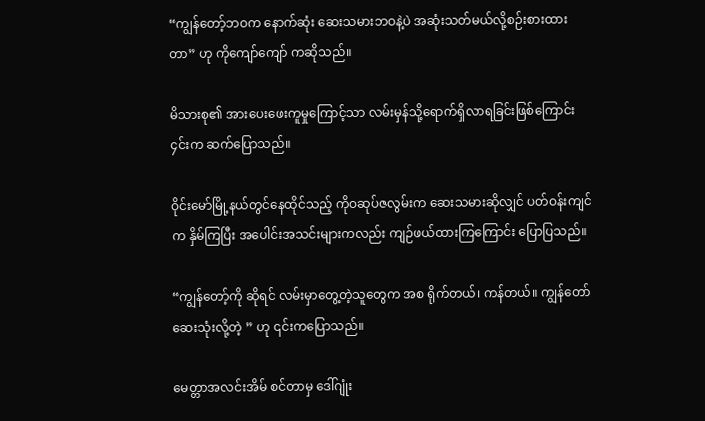“ကျွန်တော့်ဘဝက နောက်ဆုံး ဆေးသမားဘဝနဲ့ပဲ အဆုံးသတ်မယ်လို့စဉ်းစားထားတာ” ဟု ကိုကျော်ကျော် ကဆိုသည်။

မိသားစု၏ အားပေးဖေးကူမှုကြောင့်သာ လမ်းမှန်သို့ရောက်ရှိလာရခြင်းဖြစ်ကြောင်း ၄င်းက ဆက်ပြောသည်။

ဝိုင်းမော်မြို့နယ်တွင်နေထိုင်သည့် ကိုဝဆုပ်ဇလွမ်းက ဆေးသမားဆိုလျှင် ပတ်ဝန်းကျင်က နှိမ်ကြပြီး အပေါင်းအသင်းများကလည်း ကျဉ်ဖယ်ထားကြကြောင်း ပြောပြသည်။

“ကျွန်တော့်ကို ဆိုရင် လမ်းမှာတွေ့တဲ့သူတွေက အစ ရိုက်တယ်၊ ကန်တယ်။ ကျွန်တော်ဆေးသုံးလို့တဲ့ ” ဟု ၎င်းကပြောသည်။

မေတ္တာအလင်းအိမ် စင်တာမှ ဒေါ်ဂျုံး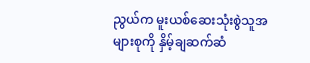ညွယ်က မူးယစ်ဆေးသုံးစွဲသူအများစုကို နှိမ့်ချဆက်ဆံ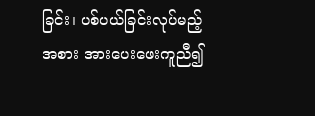ခြင်း၊ ပစ်ပယ်ခြင်းလုပ်မည့်အစား အားပေးဖေးကူညီ၍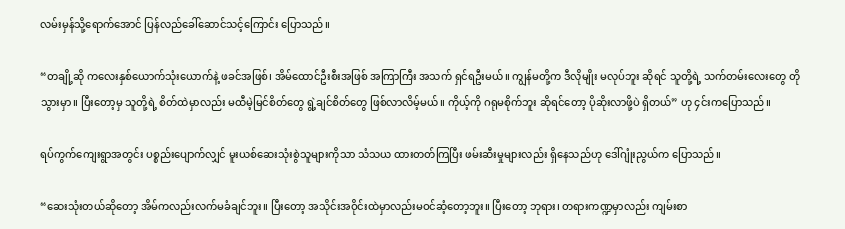လမ်းမှန်သို့ရောက်အောင် ပြန်လည်ခေါ်ဆောင်သင့်ကြောင်း ပြောသည်။

“တချို့ဆို ကလေးနှစ်ယောက်သုံးယောက်နဲ့ ဖခင်အဖြစ်၊ အိမ်ထောင်ဦးစီးအဖြစ် အကြာကြီး အသက် ရှင်ရဦးမယ်။ ကျွန်မတို့က ဒီလိုမျိုး မလုပ်ဘူး ဆိုရင် သူတို့ရဲ့ သက်တမ်းလေးတွေ တိုသွားမှာ။ ပြီးတော့မှ သူတို့ရဲ့ စိတ်ထဲမှာလည်း မထီမဲ့မြင်စိတ်တွေ ရွဲ့ချင်စိတ်တွေ ဖြစ်လာလိမ့်မယ်။ ကိုယ့်ကို ဂရုမစိုက်ဘူး ဆိုရင်တော့ ပိုဆိုးလာဖို့ပဲ ရှိတယ်” ဟု ၄င်းကပြောသည်။

ရပ်ကွက်ကျေးရွာအတွင်း ပစ္စည်းပျောက်လျှင် မူးယစ်ဆေးသုံးစွဲသူများကိုသာ သံသယ ထားတတ်ကြပြီး ဖမ်းဆီးမှုများလည်း ရှိနေသည်ဟု ဒေါ်ဂျုံးညွယ်က ပြောသည်။

“ဆေးသုံးတယ်ဆိုတော့ အိမ်ကလည်းလက်မခံချင်ဘူး။ ပြီးတော့ အသိုင်းအဝိုင်းထဲမှာလည်းမဝင်ဆံ့တော့ဘူး။ ပြီးတော့ ဘုရား၊ တရားကဏ္ဍမှာလည်း ကျမ်းစာ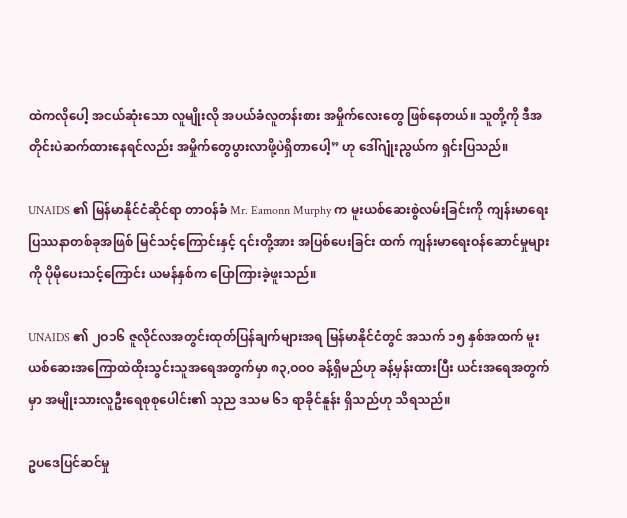ထဲကလိုပေါ့ အငယ်ဆုံးသော လူမျိုးလို အပယ်ခံလူတန်းစား အမှိုက်လေးတွေ ဖြစ်နေတယ်။ သူတို့ကို ဒီအတိုင်းပဲဆက်ထားနေရင်လည်း အမှိုက်တွေပွားလာဖို့ပဲရှိတာပေါ့” ဟု ဒေါ်ဂျုံးညွယ်က ရှင်းပြသည်။

UNAIDS ၏ မြန်မာနိုင်ငံဆိုင်ရာ တာဝန်ခံ Mr. Eamonn Murphy က မူးယစ်ဆေးစွဲလမ်းခြင်းကို ကျန်းမာရေးပြဿနာတစ်ခုအဖြစ် မြင်သင့်ကြောင်းနှင့် ၎င်းတို့အား အပြစ်ပေးခြင်း ထက် ကျန်းမာရေးဝန်ဆောင်မှုများကို ပိုမိုပေးသင့်ကြောင်း ယမန်နှစ်က ပြောကြားခဲ့ဖူးသည်။

UNAIDS ၏ ၂ဝ၁၆ ဇူလိုင်လအတွင်းထုတ်ပြန်ချက်များအရ မြန်မာနိုင်ငံတွင် အသက် ၁၅ နှစ်အထက် မူးယစ်ဆေးအကြောထဲထိုးသွင်းသူအရေအတွက်မှာ ၈၃,ဝဝဝ ခန့်ရှိမည်ဟု ခန့်မှန်းထားပြီး ယင်းအရေအတွက်မှာ အမျိုးသားလူဦးရေစုစုပေါင်း၏ သုည ဒသမ ၆၁ ရာခိုင်နူန်း ရှိသည်ဟု သိရသည်။

ဥပဒေပြင်ဆင်မှု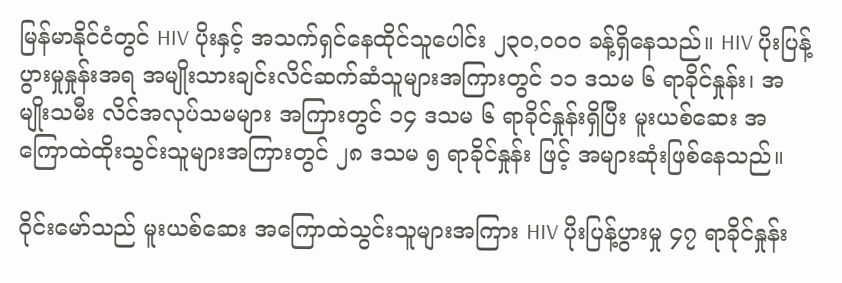မြန်မာနိုင်ငံတွင် HIV ပိုးနှင့် အသက်ရှင်နေထိုင်သူပေါင်း ၂၃ဝ,ဝဝဝ ခန့်ရှိနေသည်။ HIV ပိုးပြန့်ပွားမှုနှုန်းအရ အမျိုးသားချင်းလိင်ဆက်ဆံသူများအကြားတွင် ၁၁ ဒသမ ၆ ရာခိုင်နှုန်း၊ အမျိုးသမီး လိင်အလုပ်သမများ အကြားတွင် ၁၄ ဒသမ ၆ ရာခိုင်နှုန်းရှိပြီး မူးယစ်ဆေး အကြောထဲထိုးသွင်းသူများအကြားတွင် ၂၈ ဒသမ ၅ ရာခိုင်နှုန်း ဖြင့် အများဆုံးဖြစ်နေသည်။

ဝိုင်းမော်သည် မူးယစ်ဆေး အကြောထဲသွင်းသူများအကြား HIV ပိုးပြန့်ပွားမှု ၄၇ ရာခိုင်နှုန်း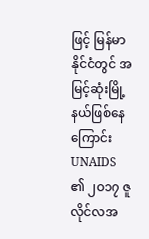ဖြင့် မြန်မာနိုင်ငံတွင် အမြင့်ဆုံးမြို့နယ်ဖြစ်နေကြောင်း UNAIDS ၏ ၂ဝ၁၇ ဇူလိုင်လအ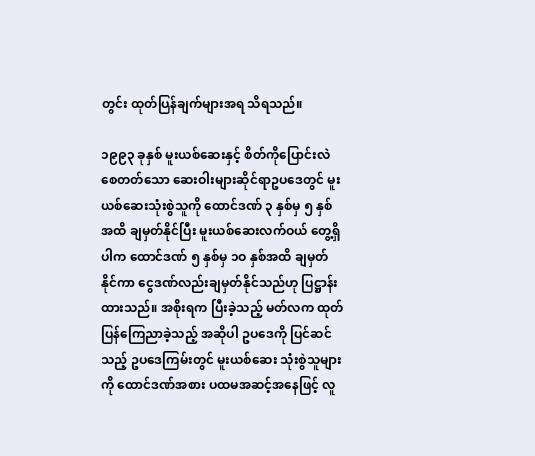တွင်း ထုတ်ပြန်ချက်များအရ သိရသည်။

၁၉၉၃ ခုနှစ် မူးယစ်ဆေးနှင့် စိတ်ကိုပြောင်းလဲစေတတ်သော ဆေးဝါးများဆိုင်ရာဥပဒေတွင် မူးယစ်ဆေးသုံးစွဲသူကို ထောင်ဒဏ် ၃ နှစ်မှ ၅ နှစ်အထိ ချမှတ်နိုင်ပြီး မူးယစ်ဆေးလက်ဝယ် တွေ့ရှိပါက ထောင်ဒဏ် ၅ နှစ်မှ ၁ဝ နှစ်အထိ ချမှတ်နိုင်ကာ ငွေဒဏ်လည်းချမှတ်နိုင်သည်ဟု ပြဋ္ဌာန်းထားသည်။ အစိုးရက ပြီးခဲ့သည့် မတ်လက ထုတ်ပြန်ကြေညာခဲ့သည့် အဆိုပါ ဥပဒေကို ပြင်ဆင်သည့် ဥပဒေကြမ်းတွင် မူးယစ်ဆေး သုံးစွဲသူများကို ထောင်ဒဏ်အစား ပထမအဆင့်အနေဖြင့် လူ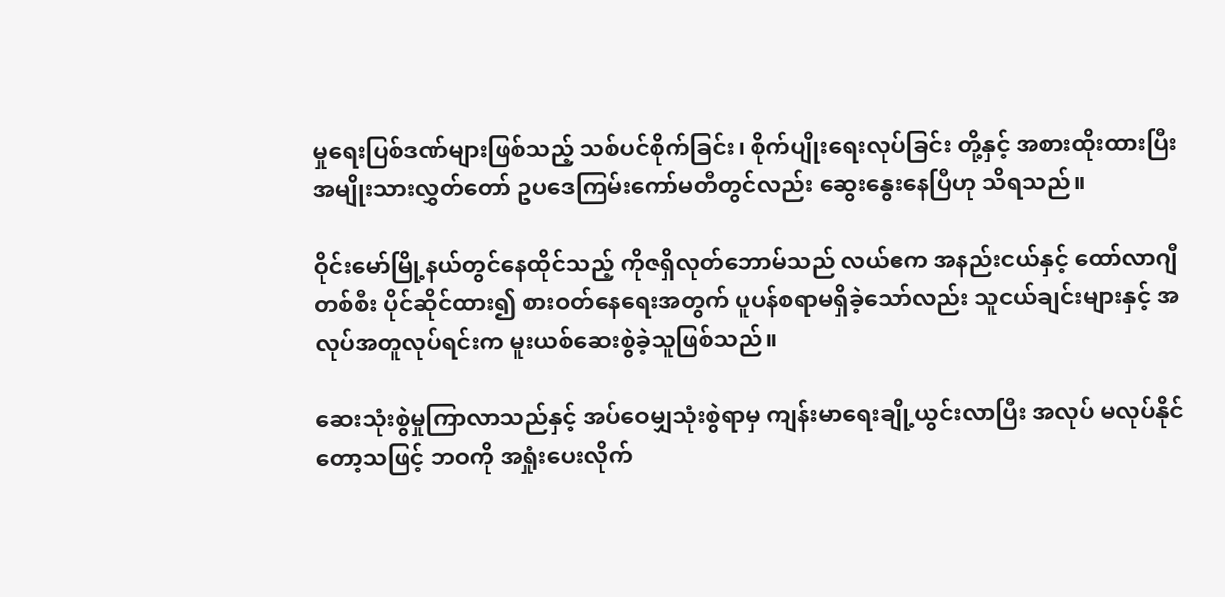မှုရေးပြစ်ဒဏ်များဖြစ်သည့် သစ်ပင်စိုက်ခြင်း၊ စိုက်ပျိုးရေးလုပ်ခြင်း တို့နှင့် အစားထိုးထားပြီး အမျိုးသားလွှတ်တော် ဥပဒေကြမ်းကော်မတီတွင်လည်း ဆွေးနွေးနေပြီဟု သိရသည်။

ဝိုင်းမော်မြို့နယ်တွင်နေထိုင်သည့် ကိုဇရှိလုတ်ဘောမ်သည် လယ်ဧက အနည်းငယ်နှင့် ထော်လာဂျီတစ်စီး ပိုင်ဆိုင်ထား၍ စားဝတ်နေရေးအတွက် ပူပန်စရာမရှိခဲ့သော်လည်း သူငယ်ချင်းများနှင့် အလုပ်အတူလုပ်ရင်းက မူးယစ်ဆေးစွဲခဲ့သူဖြစ်သည်။

ဆေးသုံးစွဲမှုကြာလာသည်နှင့် အပ်ဝေမျှသုံးစွဲရာမှ ကျန်းမာရေးချို့ယွင်းလာပြီး အလုပ် မလုပ်နိုင်တော့သဖြင့် ဘဝကို အရှုံးပေးလိုက်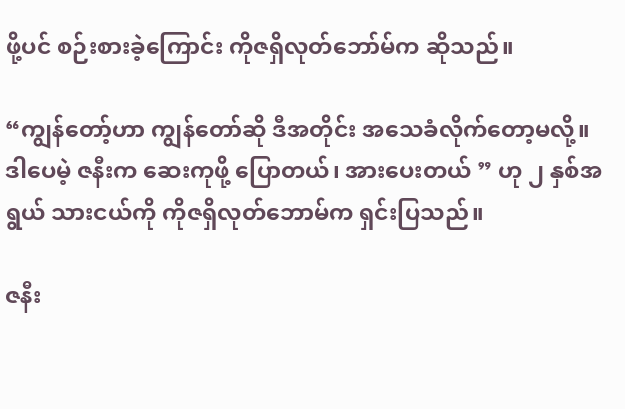ဖို့ပင် စဉ်းစားခဲ့ကြောင်း ကိုဇရှိလုတ်ဘော်မ်က ဆိုသည်။

“ကျွန်တော့်ဟာ ကျွန်တော်ဆို ဒီအတိုင်း အသေခံလိုက်တော့မလို့။ ဒါပေမဲ့ ဇနီးက ဆေးကုဖို့ ပြောတယ်၊ အားပေးတယ် ” ဟု ၂ နှစ်အရွယ် သားငယ်ကို ကိုဇရှိလုတ်ဘောမ်က ရှင်းပြသည်။

ဇနီး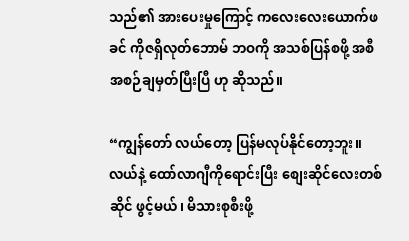သည်၏ အားပေးမှုကြောင့် ကလေးလေးယောက်ဖခင် ကိုဇရှိလုတ်ဘောမ် ဘဝကို အသစ်ပြန်စဖို့ အစီအစဉ်ချမှတ်ပြီးပြီ ဟု ဆိုသည်။

“ကျွန်တော် လယ်တော့ ပြန်မလုပ်နိုင်တော့ဘူး။ လယ်နဲ့ ထော်လာဂျီကိုရောင်းပြီး စျေးဆိုင်လေးတစ်ဆိုင် ဖွင့်မယ်၊ မိသားစုစီးဖို့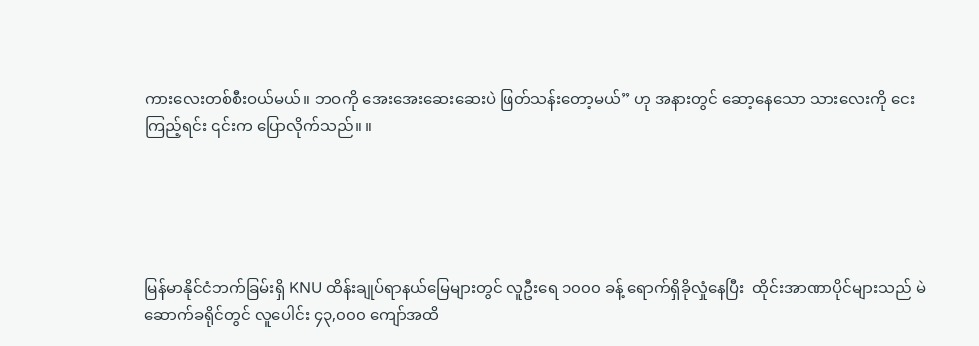ကားလေးတစ်စီးဝယ်မယ်။ ဘဝကို အေးအေးဆေးဆေးပဲ ဖြတ်သန်းတော့မယ်” ဟု အနားတွင် ဆော့နေသော သားလေးကို ငေးကြည့်ရင်း ၎င်းက ပြောလိုက်သည်။ ။





မြန်မာနိုင်ငံဘက်ခြမ်းရှိ KNU ထိန်းချုပ်ရာနယ်မြေများတွင် လူဦးရေ ၁၀၀၀ ခန့် ရောက်ရှိခိုလှုံနေပြီး  ထိုင်းအာဏာပိုင်များသည် မဲဆောက်ခရိုင်တွင် လူပေါင်း ၄၃,၀၀၀ ကျော်အထိ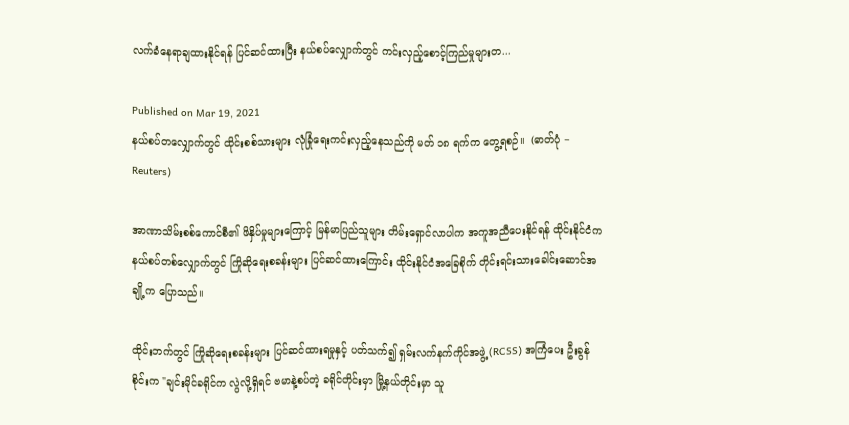လက်ခံနေရာချထားနိုင်ရန် ပြင်ဆင်ထားပြီး နယ်စပ်လျှောက်တွင် ကင်းလှည့်စောင့်ကြည်မှုများတ...

Published on Mar 19, 2021
နယ်စပ်တလျှောက်တွင် ထိုင်းစစ်သားများ လုံခြုံရေးကင်းလှည့်နေသည်ကို မတ် ၁၈ ရက်က တွေ့ရစဉ်။  (ဓာတ်ပုံ − Reuters)

အာဏာသိမ်းစစ်ကောင်စီ၏ ဖိနှိပ်မှုများကြောင့် မြန်မာပြည်သူများ တိမ်းရှောင်လာပါက အကူအညီပေးနိုင်ရန် ထိုင်းနိုင်ငံက နယ်စပ်တစ်လျှောက်တွင် ကြိုဆိုရေးစခန်းများ ပြင်ဆင်ထားကြောင်း ထိုင်းနိုင်ငံအခြေစိုက် တိုင်းရင်းသားခေါင်းဆောင်အချို့က ပြောသည်။

ထိုင်းဘက်တွင် ကြိုဆိုရေးစခန်းများ ပြင်ဆင်ထားရမှုနှင့် ပတ်သက်၍ ရှမ်းလက်နက်ကိုင်အဖွဲ့ (RCSS) အကြံပေး ဦးခွန်စိုင်းက "ချင်းမိုင်ခရိုင်က လွဲလို့ရှိရင် ဗမာနဲ့စပ်တဲ့ ခရိုင်တိုင်းမှာ မြို့နယ်တိုင်းမှာ သူ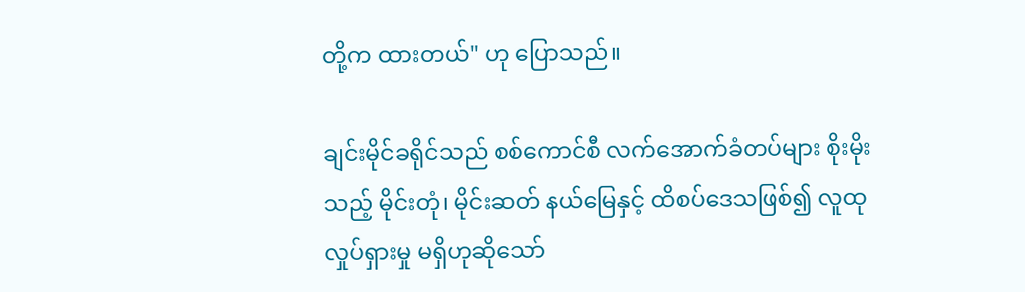တို့က ထားတယ်" ဟု ပြောသည်။

ချင်းမိုင်ခရိုင်သည် စစ်ကောင်စီ လက်အောက်ခံတပ်များ စိုးမိုးသည့် မိုင်းတုံ၊ မိုင်းဆတ် နယ်မြေနှင့် ထိစပ်ဒေသဖြစ်၍ လူထုလှုပ်ရှားမှု မရှိဟုဆိုသော်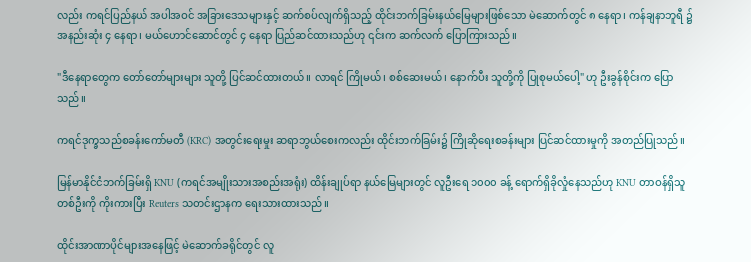လည်း ကရင်ပြည်နယ် အပါအဝင် အခြားဒေသများနှင့် ဆက်စပ်လျက်ရှိသည့် ထိုင်းဘက်ခြမ်းနယ်မြေများဖြစ်သော မဲ‌ဆောက်တွင် ၈ နေရာ၊ ကန်ချနာဘူရီ ၌ အနည်းဆုံး ၄ နေရာ၊ မယ်ဟောင်ဆောင်တွင် ၄ နေရာ ပြည်ဆင်ထားသည်ဟု ၎င်းက ဆက်လက် ပြောကြားသည်။

"ဒီနေရာတွေက တော်တော်များများ သူတို့ ပြင်ဆင်ထားတယ်။ လာရင် ကြိုမယ်၊ စစ်ဆေးမယ်၊ နောက်ပီး သူတို့ကို ပြုစုမယ်ပေါ့" ဟု ဦးခွန်စိုင်းက ပြောသည်။

ကရင်ဒုက္ခသည်စခန်းကော်မတီ (KRC) အတွင်းရေးမှုး ဆရာဘွယ်စေးကလည်း ထိုင်းဘက်ခြမ်း၌ ကြိုဆိုရေးစခန်းများ ပြင်ဆင်ထားမှုကို အတည်ပြုသည်။

မြန်မာနိုင်ငံဘက်ခြမ်းရှိ KNU (ကရင်အမျိုးသားအစည်းအရုံး) ထိန်းချုပ်ရာ နယ်မြေများတွင် လူဦးရေ ၁၀၀၀ ခန့် ရောက်ရှိခိုလှုံနေသည်ဟု KNU တာဝန်ရှိသူတစ်ဦးကို ကိုးကားပြီး Reuters သတင်းဌာနက ရေးသားထားသည်။

ထိုင်းအာဏာပိုင်များအနေဖြင့် မဲဆောက်ခရိုင်တွင် လူ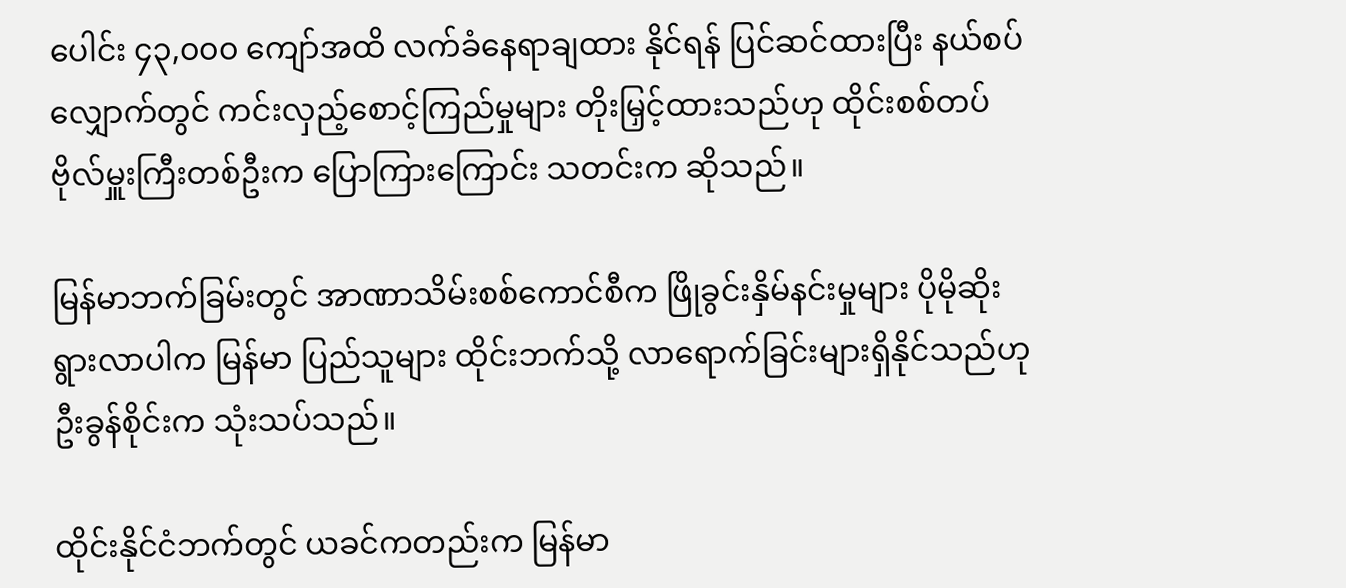ပေါင်း ၄၃,၀၀၀ ကျော်အထိ လက်ခံနေရာချထား နိုင်ရန် ပြင်ဆင်ထားပြီး နယ်စပ်လျှောက်တွင် ကင်းလှည့်စောင့်ကြည်မှုများ တိုးမြှင့်ထားသည်ဟု ထိုင်းစစ်တပ်ဗိုလ်မှူးကြီးတစ်ဦးက ပြောကြားကြောင်း သတင်းက ဆိုသည်။

မြန်မာဘက်ခြမ်းတွင် အာဏာသိမ်းစစ်ကောင်စီက ဖြိုခွင်းနှိမ်နင်းမှုများ ပိုမိုဆိုးရွားလာပါက မြန်မာ ပြည်သူများ ထိုင်းဘက်သို့ လာရောက်ခြင်းများရှိနိုင်သည်ဟု ဦးခွန်စိုင်းက သုံးသပ်သည်။

ထိုင်းနိုင်ငံဘက်တွင် ယခင်ကတည်းက မြန်မာ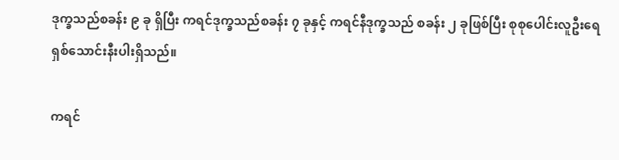ဒုက္ခသည်စခန်း ၉ ခု ရှိပြီး ကရင်ဒုက္ခသည်စခန်း ၇ ခုနှင့် ကရင်နီဒုက္ခသည် စခန်း ၂ ခုဖြစ်ပြီး စုစုပေါင်းလူဦးရေ ရှစ်သောင်းနီးပါးရှိသည်။

ကရင်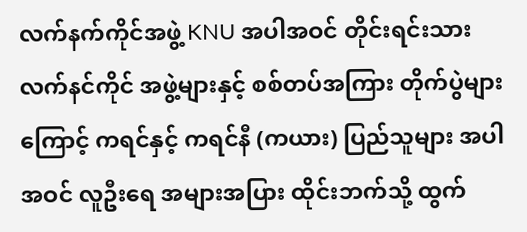လက်နက်ကိုင်အဖွဲ့ KNU အပါအဝင် တိုင်းရင်းသားလက်နင်ကိုင် အဖွဲ့များနှင့် စစ်တပ်အကြား တိုက်ပွဲများကြောင့် ကရင်နှင့် ကရင်နီ (ကယား) ပြည်သူများ အပါအဝင် လူဦးရေ အများအပြား ထိုင်းဘက်သို့ ထွက်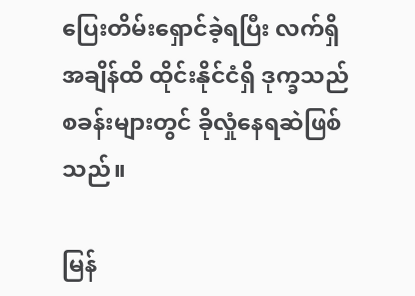ပြေးတိမ်းရှောင်ခဲ့ရပြီး လက်ရှိအချိန်ထိ ထိုင်းနိုင်ငံရှိ ဒုက္ခသည်စခန်းများတွင် ခိုလှုံနေရဆဲဖြစ်သည်။

မြန်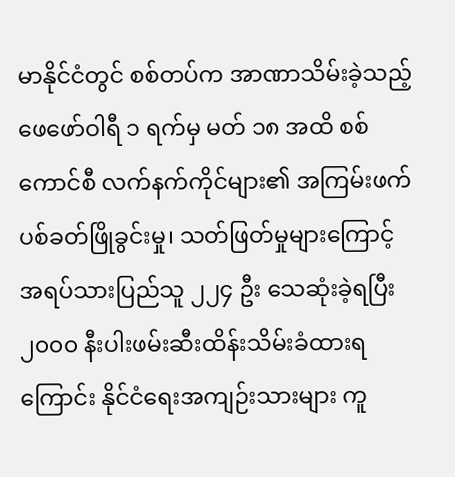မာနိုင်ငံတွင် စစ်တပ်က အာဏာသိမ်းခဲ့သည့် ဖေဖော်ဝါရီ ၁ ရက်မှ မတ် ၁၈ အထိ စစ်ကောင်စီ လက်နက်ကိုင်များ၏ အကြမ်းဖက်ပစ်ခတ်ဖြိုခွင်းမှု၊ သတ်ဖြတ်မှုများကြောင့် အရပ်သားပြည်သူ ၂၂၄ ဦး သေဆုံးခဲ့ရပြီး ၂၀၀၀ နီးပါးဖမ်းဆီးထိန်းသိမ်းခံထားရကြောင်း နိုင်ငံရေးအကျဉ်းသားများ ကူ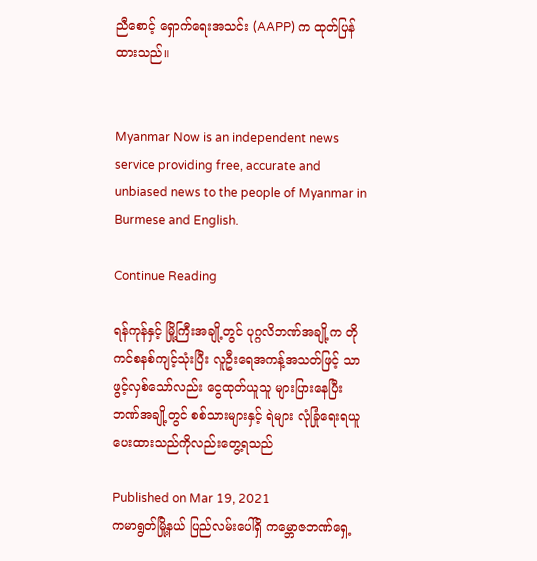ညီစောင့် ရှောက်ရေးအသင်း (AAPP) က ထုတ်ပြန်ထားသည်။


Myanmar Now is an independent news service providing free, accurate and unbiased news to the people of Myanmar in Burmese and English.

Continue Reading

ရန်ကုန်နှင့် မြို့ကြီးအချို့တွင် ပုဂ္ဂလိဘဏ်အချို့က တိုကင်စနစ်ကျင့်သုံးပြီး လူဦးရေအကန့်အသတ်ဖြင့် သာဖွင့်လှစ်သော်လည်း ငွေထုတ်ယူသူ များပြားနေပြီး ဘဏ်အချို့တွင် စစ်သားများနှင့် ရဲများ လုံခြုံရေးရယူပေးထားသည်ကိုလည်းတွေ့ရသည်

Published on Mar 19, 2021
ကမာရွတ်မြို့နယ် ပြည်လမ်းပေါ်ရှိ ကမ္ဘောဇဘဏ်ရှေ့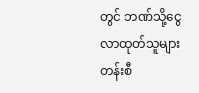တွင် ဘဏ်သို့ငွေလာထုတ်သူများ တန်းစီ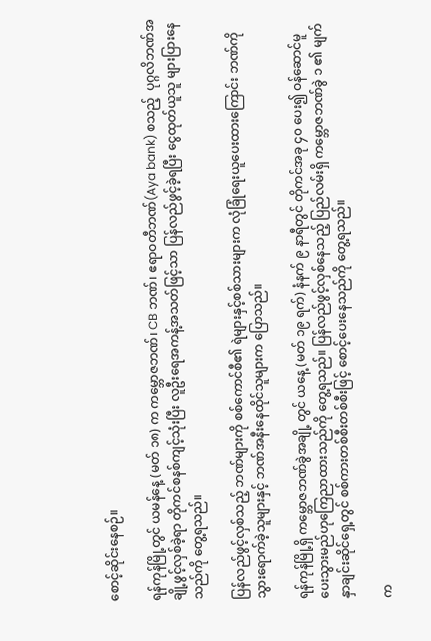စောင့်ဆိုင်းနေစဉ်။

ရန်ကုန်မြို့တွင် ယမန်နေ့ (မတ် ၁၈) က ကမ္ဘောဇဘဏ်၊ CB ဘဏ်၊ ဧရာဝတီဘဏ်(Aya bank) စသည့်  ပုဂ္ဂလိဘဏ်အချို့ဖွင့်လှစ်ခဲ့ရာ တိုကင်စနစ်ကျင့်သုံးပြီး လူဦးရေအကန့်အသတ်ဖြင့်သာ ပြန်လည်ဖွင့်ခဲ့ရပြီး ငွေထုတ်ယူသူ များပြားနေသည်ကို တွေ့ရသည်။

ပြန်လည်ဖွင့်လှစ်သည့် ဘဏ်များကို စစ်ကောင်စီ၏ ရဲများနှင့်စစ်သားများက လုံခြုံရေးယူပေးထားကြောင်း ဘဏ်ကိုသွားရောက်ခဲ့သူများနှင့် ဘဏ်အနီးနေထိုင်သူများက ပြောသည်။

ရန်ကုန်မြို့ရှိ ကမ္ဘောဇဘဏ်ခွဲအချို့ တွင် ယနေ့ (မတ် ၁၉ ရက်) နံနက် ၉ နာရီတွင် တိုကင်အခု ၄၀ ပေး၍ ဝန်ဆောင်မူပေးသွားမည်ဟုကြေညာထားသည်ကို တွေ့ရသည်။ ပြန်လည်ဖွင့်လှစ်နေသည့် ပြည်လမ်းရှိ ကမ္ဘောဇဘဏ်ခွဲ ၁ ၏ မျက်နှာချင်းဆိုင်ရှေ့တွင် စစ်ကားတစ်စီးတစ်စီးဖြင့် စောင့်ပေးနေသည်ကို တွေ့ရသည်။

က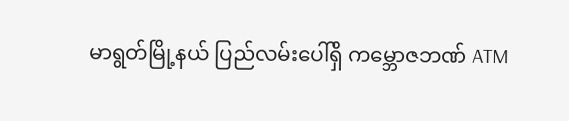မာရွတ်မြို့နယ် ပြည်လမ်းပေါ်ရှိ ကမ္ဘောဇဘဏ် ATM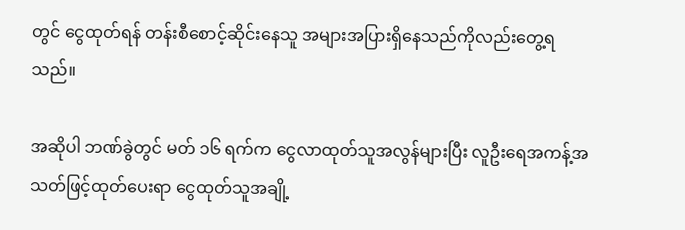တွင် ငွေထုတ်ရန် တန်းစီစောင့်ဆိုင်းနေသူ အများအပြားရှိနေသည်ကိုလည်းတွေ့ရသည်။

အဆိုပါ ဘဏ်ခွဲတွင် မတ် ၁၆ ရက်က ငွေလာထုတ်သူအလွန်များပြီး လူဦးရေအကန့်အသတ်ဖြင့်ထုတ်ပေးရာ ငွေထုတ်သူအချို့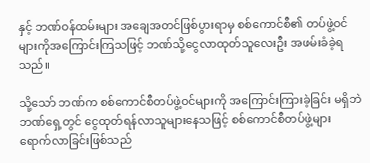နှင့် ဘဏ်ဝန်ထမ်းများ အချေအတင်ဖြစ်ပွားရာမှ စစ်ကောင်စီ၏ တပ်ဖွဲ့ဝင် များကိုအကြောင်းကြသဖြင့် ဘဏ်သို့ငွေလာထုတ်သူလေးဦး အဖမ်းခံခဲ့ရသည်။

သို့သော် ဘဏ်က စစ်ကောင်စီတပ်ဖွဲ့ဝင်များကို အကြောင်းကြားခဲ့ခြင်း မရှိဘဲ ဘဏ်ရှေ့တွင် ငွေထုတ်ရန်လာသူများနေသဖြင့် စစ်ကောင်စီတပ်ဖွဲ့များ ရောက်လာခြင်းဖြစ်သည်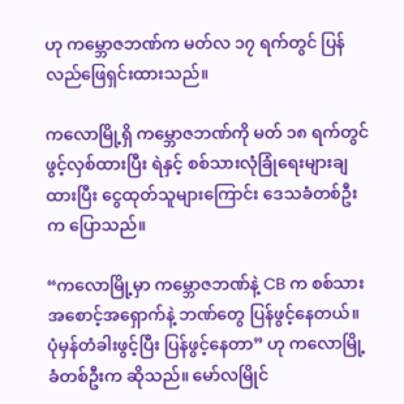ဟု ကမ္ဘောဇဘဏ်က မတ်လ ၁၇ ရက်တွင် ပြန်လည်ဖြေရှင်းထားသည်။

ကလောမြို့ရှိ ကမ္ဘောဇဘဏ်ကို မတ် ၁၈ ရက်တွင်ဖွင့်လှစ်ထားပြီး ရဲနှင့် စစ်သားလုံခြုံရေးများချထားပြီး ငွေထုတ်သူများကြောင်း ဒေသခံတစ်ဦးက ပြောသည်။

“ကလောမြို့မှာ ကမ္ဘောဇဘဏ်နဲ့ CB က စစ်သားအစောင့်အရှောက်နဲ့ ဘဏ်တွေ ပြန်ဖွင့်နေတယ်။ ပုံမှန်တံခါးဖွင့်ပြီး ပြန်ဖွင့်နေတာ” ဟု ကလောမြို့ခံတစ်ဦးက ဆိုသည်။ မော်လမြိုင်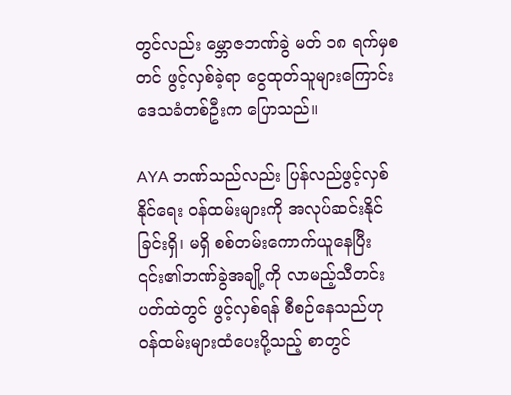တွင်လည်း မ္ဘောဇဘဏ်ခွဲ မတ် ၁၈ ရက်မှစတင် ဖွင့်လှစ်ခဲ့ရာ ငွေထုတ်သူများကြောင်း ဒေသခံတစ်ဦးက ပြောသည်။

AYA ဘဏ်သည်လည်း ပြန်လည်ဖွင့်လှစ်နိုင်ရေး ဝန်ထမ်းများကို အလုပ်ဆင်းနိုင်ခြင်းရှိ၊ မရှိ စစ်တမ်းကောက်ယူနေပြီး ၎င်း၏ဘဏ်ခွဲအချို့ကို လာမည့်သီတင်းပတ်ထဲတွင် ဖွင့်လှစ်ရန် စီစဉ်နေသည်ဟု ဝန်ထမ်းများထံပေးပို့သည့် စာတွင်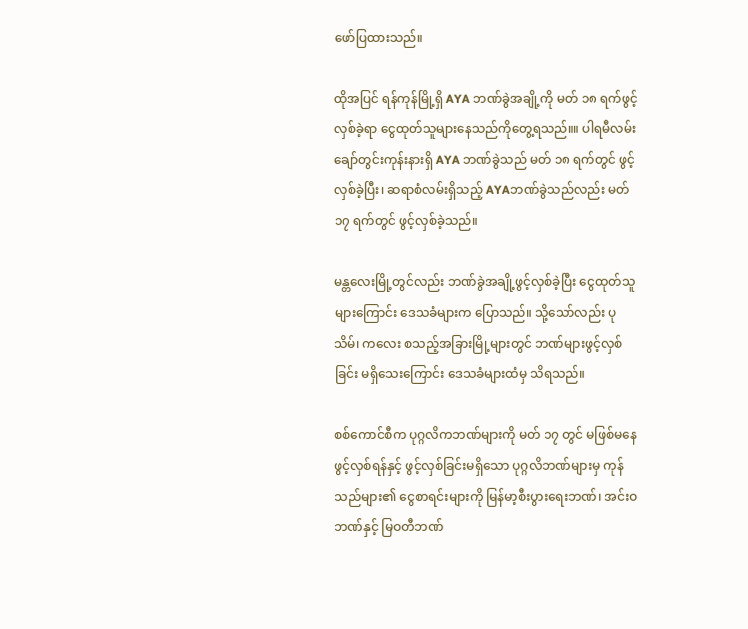ဖော်ပြထားသည်။

ထိုအပြင် ရန်ကုန်မြို့ရှိ AYA ဘဏ်ခွဲအချို့ကို မတ် ၁၈ ရက်ဖွင့်လှစ်ခဲ့ရာ ငွေထုတ်သူများနေသည်ကိုတွေ့ရသည်။။ ပါရမီလမ်း ချော်တွင်းကုန်းနားရှိ AYA ဘဏ်ခွဲသည် မတ် ၁၈ ရက်တွင် ဖွင့်လှစ်ခဲ့ပြီး၊ ဆရာစံလမ်းရှိသည့် AYAဘဏ်ခွဲသည်လည်း မတ် ၁၇ ရက်တွင် ဖွင့်လှစ်ခဲ့သည်။

မန္တလေးမြို့တွင်လည်း ဘဏ်ခွဲအချို့ဖွင့်လှစ်ခဲ့ပြီး ငွေထုတ်သူများကြောင်း ဒေသခံများက ပြောသည်။ သို့သော်လည်း ပုသိမ်၊ ကလေး စသည့်အခြားမြို့များတွင် ဘဏ်များဖွင့်လှစ်ခြင်း မရှိသေးကြောင်း ဒေသခံများထံမှ သိရသည်။

စစ်ကောင်စီက ပုဂ္ဂလိကဘဏ်များကို မတ် ၁၇ တွင် မဖြစ်မနေဖွင့်လှစ်ရန်နှင့် ဖွင့်လှစ်ခြင်းမရှိသော ပုဂ္ဂလိဘဏ်များမှ ကုန်သည်များ၏ ငွေစာရင်းများကို မြန်မာ့စီးပွားရေးဘဏ်၊ အင်းဝဘဏ်နှင့် မြဝတီဘဏ်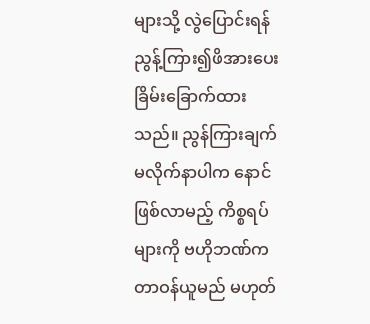များသို့ လွဲပြောင်းရန် ညွန့်ကြား၍ဖိအားပေး ခြိမ်းခြောက်ထားသည်။ ညွန်ကြားချက် မလိုက်နာပါက နောင်ဖြစ်လာမည့် ကိစ္စရပ်များကို ဗဟိုဘဏ်က တာဝန်ယူမည် မဟုတ်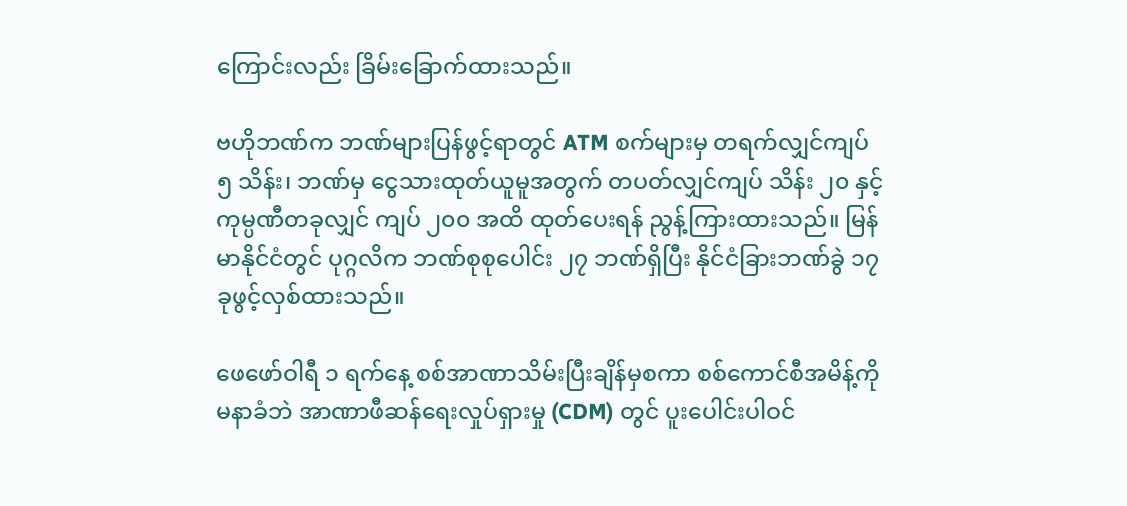ကြောင်းလည်း ခြိမ်းခြောက်ထားသည်။

ဗဟိုဘဏ်က ဘဏ်များပြန်ဖွင့်ရာတွင် ATM စက်များမှ တရက်လျှင်ကျပ် ၅ သိန်း၊ ဘဏ်မှ ငွေသားထုတ်ယူမူအတွက် တပတ်လျှင်ကျပ် သိန်း ၂၀ နှင့် ကုမ္ပဏီတခုလျှင် ကျပ် ၂၀၀ အထိ ထုတ်ပေးရန် ညွန့်ကြားထားသည်။ မြန်မာနိုင်ငံတွင် ပုဂ္ဂလိက ဘဏ်စုစုပေါင်း ၂၇ ဘဏ်ရှိပြီး နိုင်ငံခြားဘဏ်ခွဲ ၁၇ ခုဖွင့်လှစ်ထားသည်။

ဖေဖော်ဝါရီ ၁ ရက်နေ့ စစ်အာဏာသိမ်းပြီးချိန်မှစကာ စစ်ကောင်စီအမိန့်ကို မနာခံဘဲ အာဏာဖီဆန်ရေးလှုပ်ရှားမှု (CDM) တွင် ပူးပေါင်းပါဝင်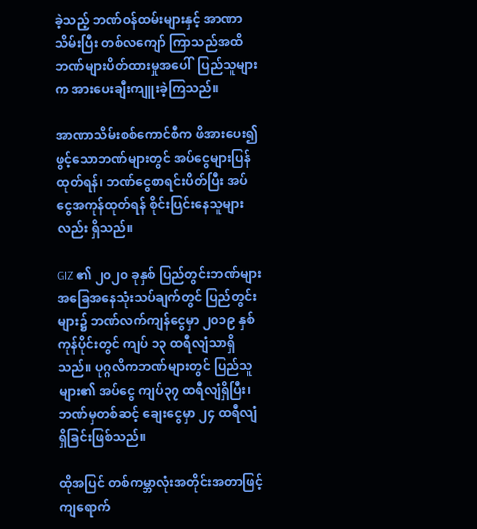ခဲ့သည့် ဘဏ်ဝန်ထမ်းများနှင့် အာဏာသိမ်းပြီး တစ်လကျော် ကြာသည်အထိ ဘဏ်များပိတ်ထားမှုအပေါ်  ပြည်သူများက အားပေးချီးကျူးခဲ့ကြသည်။

အာဏာသိမ်းစစ်ကောင်စီက ဖိအားပေး၍ ဖွင့်သောဘဏ်များတွင် အပ်ငွေများပြန်ထုတ်ရန်၊ ဘဏ်ငွေစာရင်းပိတ်ပြီး အပ်ငွေအကုန်ထုတ်ရန် စိုင်းပြင်းနေသူများလည်း ရှိသည်။

GIZ ၏ ၂၀၂၀ ခုနှစ် ပြည်တွင်းဘဏ်များ အခြေအနေသုံးသပ်ချက်တွင် ပြည်တွင်းများ၌ ဘဏ်လက်ကျန်ငွေမှာ ၂၀၁၉ နှစ်ကုန်ပိုင်းတွင် ကျပ် ၁၃ ထရီလျံသာရှိသည်။ ပုဂ္ဂလိကဘဏ်များတွင် ပြည်သူများ၏ အပ်ငွေ ကျပ်၃၇ ထရီလျံရှိပြီး၊ ဘဏ်မှတစ်ဆင့် ချေးငွေမှာ ၂၄ ထရီလျံရှိခြင်းဖြစ်သည်။

ထိုအပြင် တစ်ကမ္ဘာလုံးအတိုင်းအတာဖြင့် ကျရောက်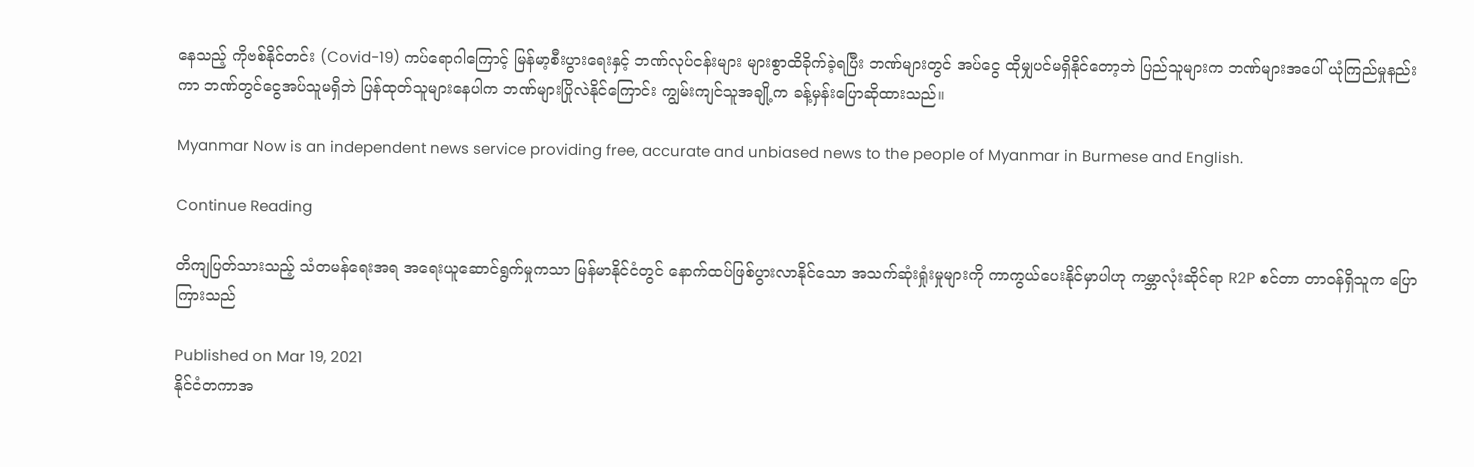နေသည့် ကိုဗစ်နိုင်တင်း (Covid-19) ကပ်ရောဂါကြောင့် မြန်မာ့စီးပွားရေးနှင့် ဘဏ်လုပ်ငန်းများ များစွာထိခိုက်ခဲ့ရပြီး ဘဏ်များတွင် အပ်ငွေ ထိုမျှပင်မရှိနိုင်တော့ဘဲ ပြည်သူများက ဘဏ်များအပေါ် ယုံကြည်မှုနည်းကာ ဘဏ်တွင်ငွေအပ်သူမရှိဘဲ ပြန်ထုတ်သူများနေပါက ဘဏ်များပြိုလဲနိုင်ကြောင်း ကျွမ်းကျင်သူအချို့က ခန့်မှန်းပြောဆိုထားသည်။

Myanmar Now is an independent news service providing free, accurate and unbiased news to the people of Myanmar in Burmese and English.

Continue Reading

တိကျပြတ်သားသည့် သံတမန်ရေးအရ အရေးယူဆောင်ရွက်မှုကသာ မြန်မာနိုင်ငံတွင် နောက်ထပ်ဖြစ်ပွားလာနိုင်သော အသက်ဆုံးရှုံးမှုများကို ကာကွယ်ပေးနိုင်မှာပါဟု ကမ္ဘာလုံးဆိုင်ရာ R2P စင်တာ တာဝန်ရှိသူက ပြောကြားသည်

Published on Mar 19, 2021
နိုင်ငံတကာအ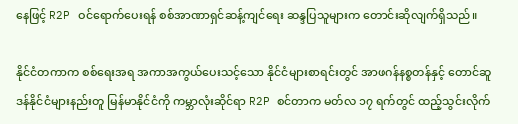နေဖြင့် R2P ဝင်ရောက်ပေးရန် စစ်အာဏာရှင်ဆန့်ကျင်ရေး ဆန္ဒပြသူများက တောင်းဆိုလျက်ရှိသည်။

နိုင်ငံတကာက စစ်ရေးအရ အကာအကွယ်ပေးသင့်သော နိုင်ငံများစာရင်းတွင် အာဖဂန်နစ္စတန်နှင့် တောင်ဆူဒန်နိုင်ငံများနည်းတူ မြန်မာနိုင်ငံကို ကမ္ဘာလုံးဆိုင်ရာ R2P စင်တာက မတ်လ ၁၇ ရက်တွင် ထည့်သွင်းလိုက်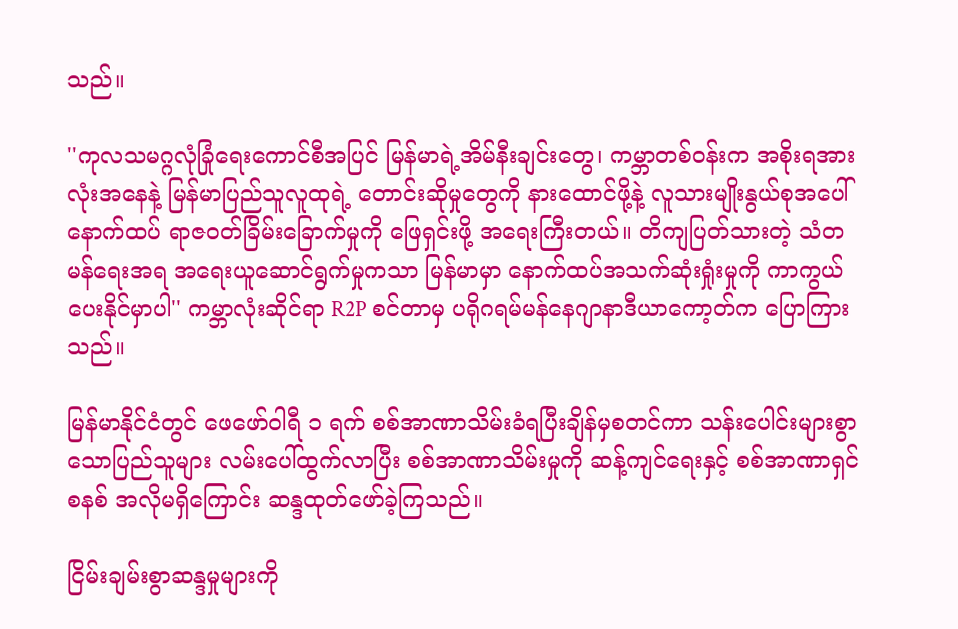သည်။

''ကုလသမဂ္ဂလုံခြုံရေးကောင်စီအပြင် မြန်မာရဲ့အိမ်နီးချင်းတွေ၊ ကမ္ဘာတစ်ဝန်းက အစိုးရအားလုံးအနေနဲ့ မြန်မာပြည်သူလူထုရဲ့ တောင်းဆိုမှုတွေကို နားထောင်ဖို့နဲ့ လူသားမျိုးနွယ်စုအပေါ် နောက်ထပ် ရာဇဝတ်ခြိမ်းခြောက်မှုကို ဖြေရှင်းဖို့ အရေးကြီးတယ်။ တိကျပြတ်သားတဲ့ သံတမန်ရေးအရ အရေးယူဆောင်ရွက်မှုကသာ မြန်မာမှာ နောက်ထပ်အသက်ဆုံးရှုံးမှုကို ကာကွယ်ပေးနိုင်မှာပါ'' ကမ္ဘာလုံးဆိုင်ရာ R2P စင်တာမှ ပရိုဂရမ်မန်နေဂျာနာဒီယာကော့တ်က ပြောကြားသည်။

မြန်မာနိုင်ငံတွင် ဖေဖော်ဝါရီ ၁ ရက် စစ်အာဏာသိမ်းခံရပြီးချိန်မှစတင်ကာ သန်းပေါင်းများစွာသောပြည်သူများ လမ်းပေါ်ထွက်လာပြီး စစ်အာဏာသိမ်းမှုကို ဆန့်ကျင်ရေးနှင့် စစ်အာဏာရှင်စနစ် အလိုမရှိကြောင်း ဆန္ဒထုတ်ဖော်ခဲ့ကြသည်။

ငြိမ်းချမ်းစွာဆန္ဒမှုများကို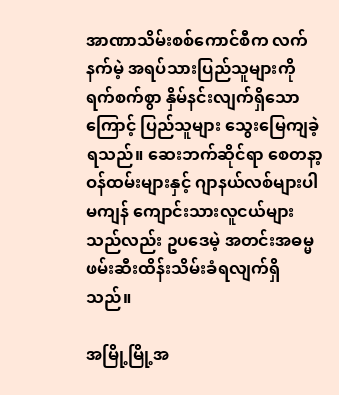အာဏာသိမ်းစစ်ကောင်စီက လက်နက်မဲ့ အရပ်သားပြည်သူများကို ရက်စက်စွာ နှိမ်နင်းလျက်ရှိသောကြောင့် ပြည်သူများ သွေးမြေကျခဲ့ရသည်။ ဆေးဘက်ဆိုင်ရာ စေတနာ့ဝန်ထမ်းများနှင့် ဂျာနယ်လစ်များပါမကျန် ကျောင်းသားလူငယ်များသည်လည်း ဥပဒေမဲ့ အတင်းအဓမ္မဖမ်းဆီးထိန်းသိမ်းခံရလျက်ရှိသည်။

အမြို့မြို့အ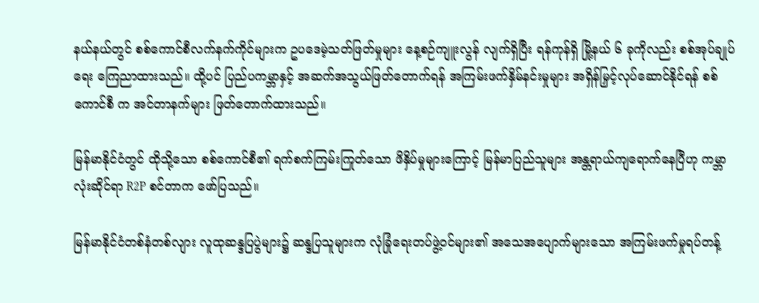နယ်နယ်တွင် စစ်ကောင်စီလက်နက်ကိုင်များက ဥပဒေမဲ့သတ်ဖြတ်မှုများ နေ့စဉ်ကျူးလွန် လျက်ရှိပြီး ရန်ကုန်ရှိ မြို့နယ် ၆ ခုကိုလည်း စစ်အုပ်ချုပ်ရေး ကြေညာထားသည်။ ထို့ပင် ပြည်ပကမ္ဘာနှင့် အဆက်အသွယ်ဖြတ်တောက်ရန် အကြမ်းဖက်နှိမ်နင်းမှုများ အရှိန်မြှင့်လုပ်ဆောင်နိုင်ရန် စစ်ကောင်စီ က အင်တာနက်များ ဖြတ်တောက်ထားသည်။

မြန်မာနိုင်ငံတွင် ထိုသို့သော စစ်ကောင်စီ၏ ရက်စက်ကြမ်းကြုတ်သော ဖိနှိပ်မှုများကြောင့် မြန်မာပြည်သူများ အန္တရာယ်ကျရောက်နေပြီဟု ကမ္ဘာလုံးဆိုင်ရာ R2P စင်တာက ဖော်ပြသည်။

မြန်မာနိုင်ငံတစ်နံတစ်လျား လူထုဆန္ဒပြပွဲများ၌ ဆန္ဒပြသူများက လုံခြုံရေးတပ်ဖွဲ့ဝင်များ၏ အသေအပျောက်များသော အကြမ်းဖက်မှုရပ်တန့်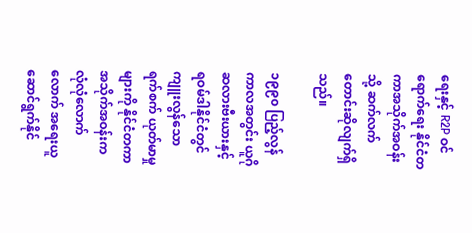ရေးနှင့် R2P ဝင်ရောက်ရေး နိုင်ငံတကာအသိုက်အဝန်းသို့ ဆက်လက်တောင်းဆိုလျက်ရှိသည်။

၁၉၉၀ ပြည့်လွန်ကာလအတွင်း ယူဂိုဆလားဗီးယားနှင့် ရဝမ်ဒါနိုင်ငံတွင် ကျူးလွန်သော ရက်စက် ယုတ်မာမှုများကို နိုင်ငံတကာအသိုက်အဝန်းက လုံလုံလောက်လောက် အရေးယူ ဆောင်ရွက်နိုင်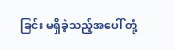ခြင်း မရှိခဲ့သည့်အပေါ် တုံ့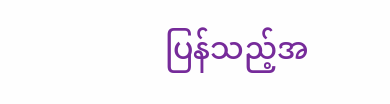ပြန်သည့်အ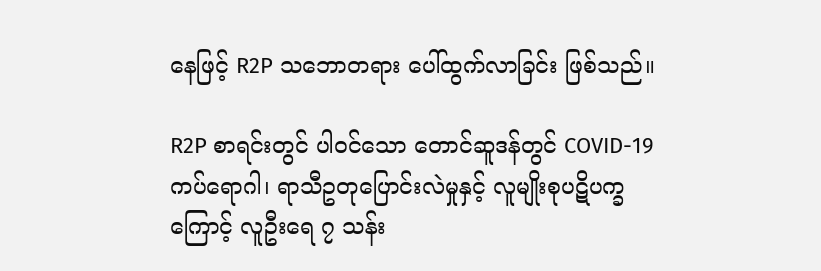နေဖြင့် R2P သဘောတရား ပေါ်ထွက်လာခြင်း ဖြစ်သည်။

R2P စာရင်းတွင် ပါဝင်သော တောင်ဆူဒန်တွင် COVID-19 ကပ်ရောဂါ၊ ရာသီဥတုပြောင်းလဲမှုနှင့် လူမျိုးစုပဋိပက္ခကြောင့် လူဦးရေ ၇ သန်း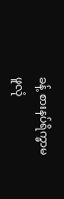ခန့် စားနပ်ရိက္ခာမဖူလုံ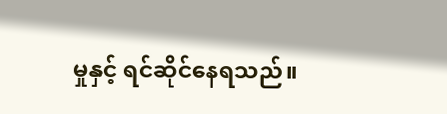မှုနှင့် ရင်ဆိုင်နေရသည်။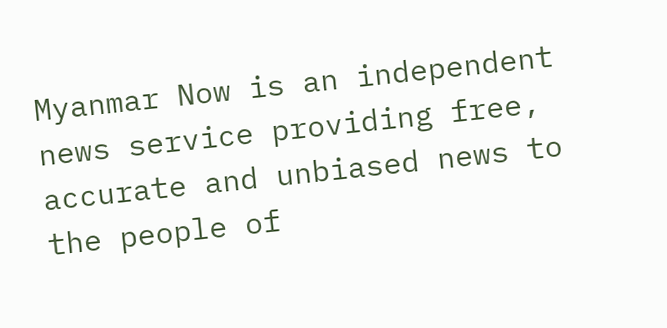Myanmar Now is an independent news service providing free, accurate and unbiased news to the people of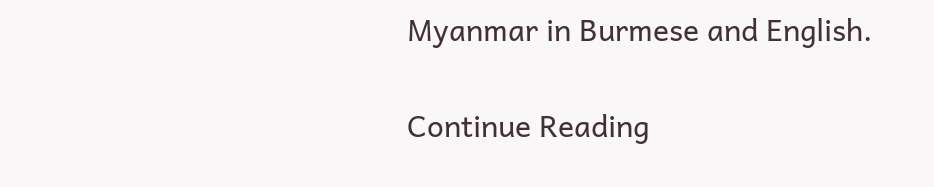Myanmar in Burmese and English.

Continue Reading